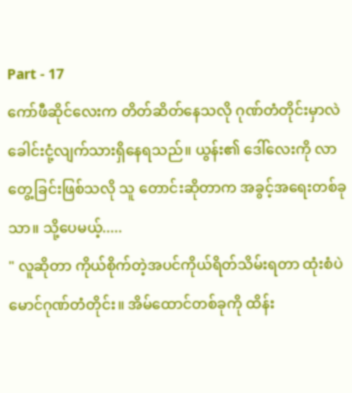Part - 17
ကော်ဖီဆိုင်လေးက တိတ်ဆိတ်နေသလို ဂုဏ်တံတိုင်းမှာလဲ ခေါင်းငုံ့လျက်သားရှိနေရသည်။ ယွန်း၏ ဒေါ်လေးကို လာတွေ့ခြင်းဖြစ်သလို သူ တောင်းဆိုတာက အခွင့်အရေးတစ်ခုသာ။ သို့ပေမယ့်.....
" လူဆိုတာ ကိုယ်စိုက်တဲ့အပင်ကိုယ်ရိတ်သိမ်းရတာ ထုံးစံပဲ မောင်ဂုဏ်တံတိုင်း။ အိမ်ထောင်တစ်ခုကို ထိန်း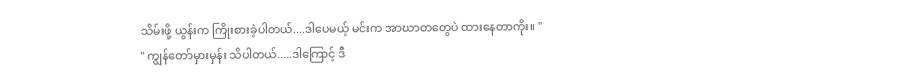သိမ်းဖို့ ယွန်းက ကြိုးစားခဲ့ပါတယ်....ဒါပေမယ့် မင်းက အာဃာတတွေပဲ ထားနေတာကိုး။ "
" ကျွန်တော်မှားမှန်း သိပါတယ်.....ဒါကြောင့် ဒီ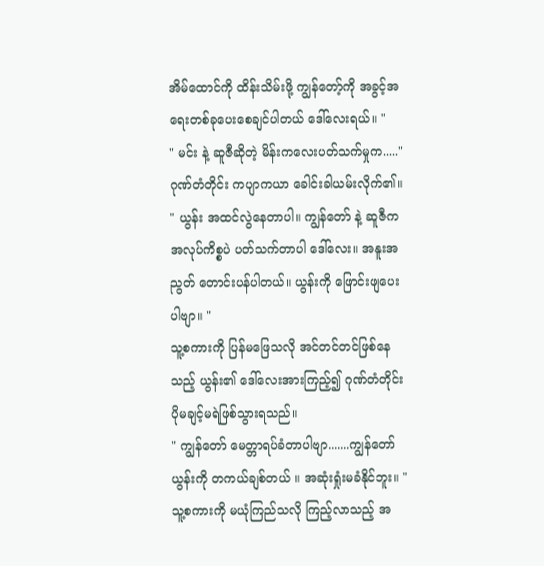အိမ်ထောင်ကို ထိန်းသိမ်းဖို့ ကျွန်တော့်ကို အခွင့်အရေးတစ်ခုပေးစေချင်ပါတယ် ဒေါ်လေးရယ်။ "
" မင်း နဲ့ ဆူဇီဆိုတဲ့ မိန်းကလေးပတ်သက်မှုက....."
ဂုဏ်တံတိုင်း ကပျာကယာ ခေါင်းခါယမ်းလိုက်၏။
" ယွန်း အထင်လွဲနေတာပါ။ ကျွန်တော် နဲ့ ဆူဇီက အလုပ်ကိစ္စပဲ ပတ်သက်တာပါ ဒေါ်လေး။ အနူးအညွတ် တောင်းပန်ပါတယ်။ ယွန်းကို ဖြောင်းဖျပေးပါဗျာ။ "
သူ့စကားကို ပြန်မဖြေသလို အင်တင်တင်ဖြစ်နေသည့် ယွန်း၏ ဒေါ်လေးအားကြည့်၍ ဂုဏ်တံတိုင်း ပိုမချင့်မရဲဖြစ်သွားရသည်။
" ကျွန်တော် မေတ္တာရပ်ခံတာပါဗျာ.......ကျွန်တော် ယွန်းကို တကယ်ချစ်တယ် ။ အဆုံးရှုံးမခံနိုင်ဘူး။ "
သူ့စကားကို မယုံကြည်သလို ကြည့်လာသည့် အ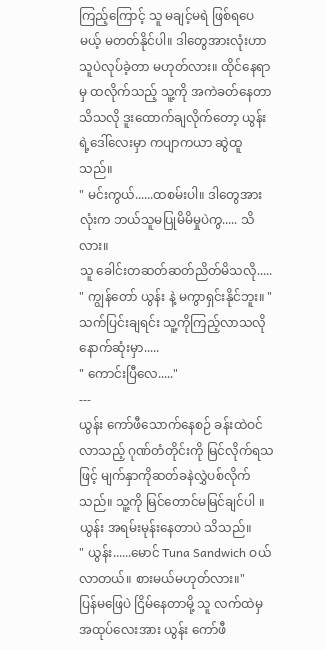ကြည့်ကြောင့် သူ မချင့်မရဲ ဖြစ်ရပေမယ့် မတတ်နိုင်ပါ။ ဒါတွေအားလုံးဟာ သူပဲလုပ်ခဲ့တာ မဟုတ်လား။ ထိုင်နေရာမှ ထလိုက်သည့် သူ့ကို အကဲခတ်နေတာသိသလို ဒူးထောက်ချလိုက်တော့ ယွန်းရဲ့ဒေါ်လေးမှာ ကပျာကယာ ဆွဲထူသည်။
" မင်းကွယ်......ထစမ်းပါ။ ဒါတွေအားလုံးက ဘယ်သူမပြုမိမိမှုပဲကွ..... သိလား။
သူ ခေါင်းတဆတ်ဆတ်ညိတ်မိသလို.....
" ကျွန်တော် ယွန်း နဲ့ မကွာရှင်းနိုင်ဘူး။ "
သက်ပြင်းချရင်း သူ့ကိုကြည့်လာသလို နောက်ဆုံးမှာ.....
" ကောင်းပြီလေ....."
---
ယွန်း ကော်ဖီသောက်နေစဉ် ခန်းထဲဝင်လာသည့် ဂုဏ်တံတိုင်းကို မြင်လိုက်ရသဖြင့် မျက်နှာကိုဆတ်ခနဲလွှဲပစ်လိုက်သည်။ သူ့ကို မြင်တောင်မမြင်ချင်ပါ ။ ယွန်း အရမ်းမုန်းနေတာပဲ သိသည်။
" ယွန်း......မောင် Tuna Sandwich ဝယ်လာတယ်။ စားမယ်မဟုတ်လား။"
ပြန်မဖြေပဲ ငြိမ်နေတာမို့ သူ လက်ထဲမှအထုပ်လေးအား ယွန်း ကော်ဖီ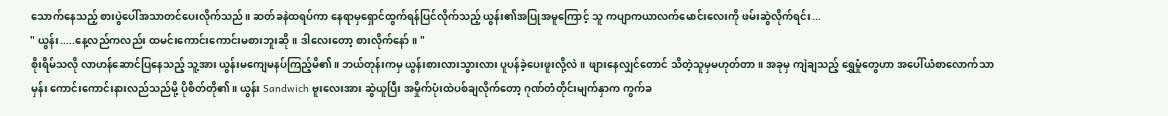သောက်နေသည့် စားပွဲပေါ်အသာတင်ပေးလိုက်သည်။ ဆတ်ခနဲထရပ်ကာ နေရာမှရှောင်ထွက်ရန်ပြင်လိုက်သည့် ယွန်း၏အပြုအမူကြောင့် သူ ကပျာကယာလက်မောင်းလေးကို ဖမ်းဆွဲလိုက်ရင်း...
" ယွန်း.....နေ့လည်ကလည်း ထမင်းကောင်းကောင်းမစားဘူးဆို။ ဒါလေးတော့ စားလိုက်နော်။ "
စိုးရိမ်သလို လာဟန်ဆောင်ပြနေသည့် သူ့အား ယွန်းမကျေမနပ်ကြည့်မိ၏။ ဘယ်တုန်းကမှ ယွန်းစားလားသွားလား ပူပန်ခဲ့ပေးဖူးလို့လဲ။ ဖျားနေလျှင်တောင် သိတဲ့သူမှမဟုတ်တာ။ အခုမှ ကျဲချသည့် ရွှေမှုံတွေဟာ အပေါ်ယံစာလောက်သာမှန်း ကောင်းကောင်းနားလည်သည်မို့ ပိုစိတ်တို၏။ ယွန်း Sandwich ဗူးလေးအား ဆွဲယူပြီး အမှိုက်ပုံးထဲပစ်ချလိုက်တော့ ဂုဏ်တံတိုင်းမျက်နှာက ကွက်ခ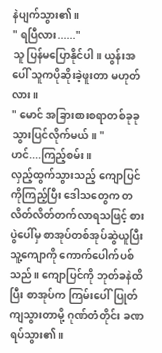နဲပျက်သွား၏။
" ရပြီလား......"
သူ ပြန်မပြောနိုင်ပါ။ ယွန်းအပေါ် သူကပိုဆိုးခဲ့ဖူးတာ မဟုတ်လား။
" မောင် အခြားစားစရာတစ်ခုခုသွားပြင်လိုက်မယ်။ "
ဟင်....ကြည့်စမ်း။
လှည့်ထွက်သွားသည့် ကျောပြင်ကိုကြည့်ပြီး ဒေါသတွေက တလိတ်လိတ်တက်လာရသဖြင့် စားပွဲပေါ်မှ စာအုပ်တစ်အုပ်ဆွဲယူပြီး သူ့ကျောကို ကောက်ပေါက်ပစ်သည်။ ကျောပြင်ကို ဘုတ်ခနဲထိပြီး စာအုပ်က ကြမ်းပေါ်ပြုတ်ကျသွားတာမို့ ဂုဏ်တံတိုင်း ခဏရပ်သွား၏။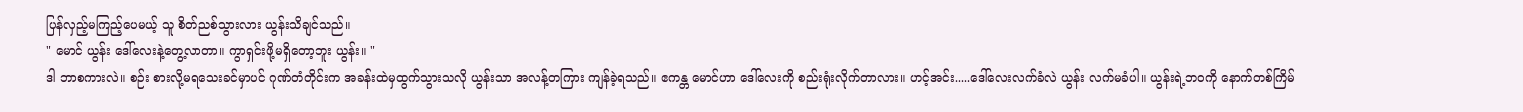ပြန်လှည့်မကြည့်ပေမယ့် သူ စိတ်ညစ်သွားလား ယွန်းသိချင်သည်။
" မောင် ယွန်း ဒေါ်လေးနဲ့တွေ့လာတာ။ ကွာရှင်းဖို့မရှိတော့ဘူး ယွန်း။ "
ဒါ ဘာစကားလဲ။ စဉ်း စားလို့မရသေးခင်မှာပင် ဂုဏ်တံတိုင်းက အခန်းထဲမှထွက်သွားသလို ယွန်းသာ အလန့်တကြား ကျန်ခဲ့ရသည်။ ဧကန္တ မောင်ဟာ ဒေါ်လေးကို စည်းရုံးလိုက်တာလား။ ဟင့်အင်း.....ဒေါ်လေးလက်ခံလဲ ယွန်း လက်မခံပါ။ ယွန်းရဲ့ဘဝကို နောက်တစ်ကြိမ်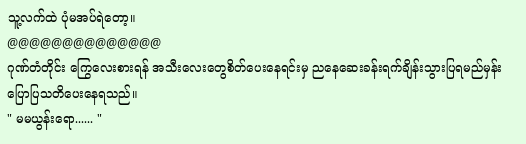သူ့လက်ထဲ ပုံမအပ်ရဲတော့။
@@@@@@@@@@@@@@
ဂုဏ်တံတိုင်း ကြွေလေးစားရန် အသီးလေးတွေစိတ်ပေးနေရင်းမှ ညနေဆေးခန်းရက်ချိန်းသွားပြရမည်မှန်း ပြောပြသတိပေးနေရသည်။
" မမယွန်းရော...... "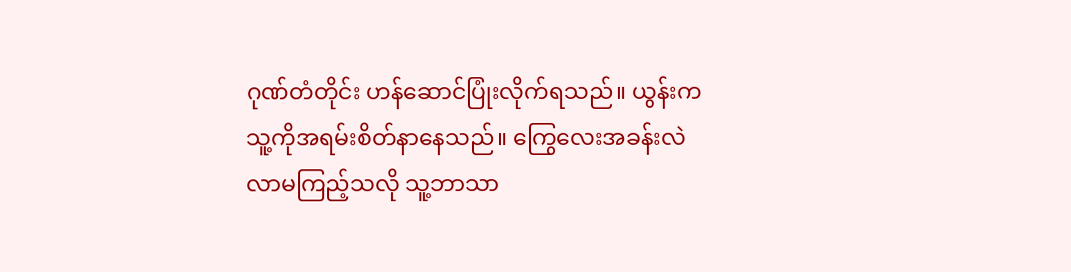ဂုဏ်တံတိုင်း ဟန်ဆောင်ပြုံးလိုက်ရသည်။ ယွန်းက သူ့ကိုအရမ်းစိတ်နာနေသည်။ ကြွေလေးအခန်းလဲ လာမကြည့်သလို သူ့ဘာသာ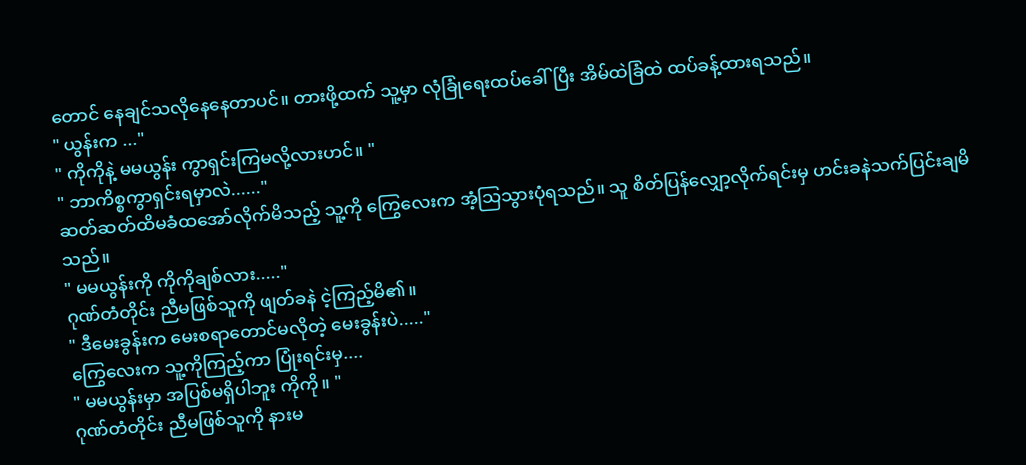တောင် နေချင်သလိုနေနေတာပင်။ တားဖို့ထက် သူ့မှာ လုံခြုံရေးထပ်ခေါ်ပြီး အိမ်ထဲခြံထဲ ထပ်ခန့်ထားရသည်။
" ယွန်းက ..."
" ကိုကိုနဲ့ မမယွန်း ကွာရှင်းကြမလို့လားဟင်။ "
" ဘာကိစ္စကွာရှင်းရမှာလဲ......"
ဆတ်ဆတ်ထိမခံထအော်လိုက်မိသည့် သူ့ကို ကြွေလေးက အံ့သြသွားပုံရသည်။ သူ စိတ်ပြန်လျှော့လိုက်ရင်းမှ ဟင်းခနဲသက်ပြင်းချမိသည်။
" မမယွန်းကို ကိုကိုချစ်လား....."
ဂုဏ်တံတိုင်း ညီမဖြစ်သူကို ဖျတ်ခနဲ ငဲ့ကြည့်မိ၏။
" ဒီမေးခွန်းက မေးစရာတောင်မလိုတဲ့ မေးခွန်းပဲ....."
ကြွေလေးက သူ့ကိုကြည့်ကာ ပြုံးရင်းမှ....
" မမယွန်းမှာ အပြစ်မရှိပါဘူး ကိုကို။ "
ဂုဏ်တံတိုင်း ညီမဖြစ်သူကို နားမ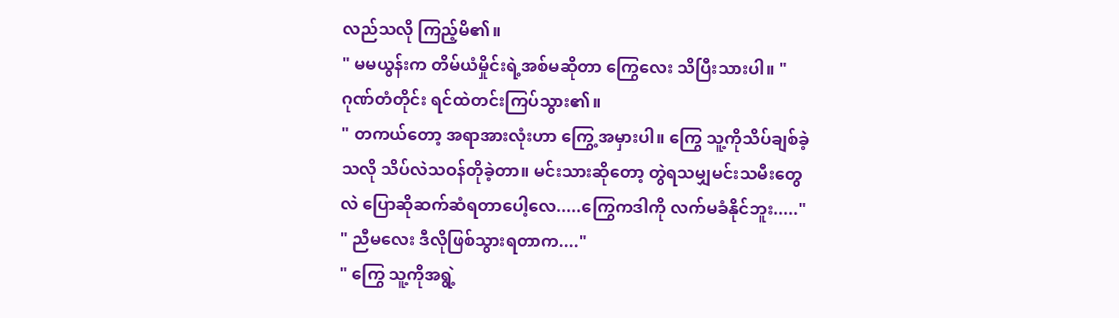လည်သလို ကြည့်မိ၏။
" မမယွန်းက တိမ်ယံမှိုင်းရဲ့အစ်မဆိုတာ ကြွေလေး သိပြီးသားပါ။ "
ဂုဏ်တံတိုင်း ရင်ထဲတင်းကြပ်သွား၏။
" တကယ်တော့ အရာအားလုံးဟာ ကြွေ့အမှားပါ။ ကြွေ သူ့ကိုသိပ်ချစ်ခဲ့သလို သိပ်လဲသဝန်တိုခဲ့တာ။ မင်းသားဆိုတော့ တွဲရသမျှမင်းသမီးတွေလဲ ပြောဆိုဆက်ဆံရတာပေါ့လေ.....ကြွေကဒါကို လက်မခံနိုင်ဘူး....."
" ညီမလေး ဒီလိုဖြစ်သွားရတာက...."
" ကြွေ သူ့ကိုအရွဲ့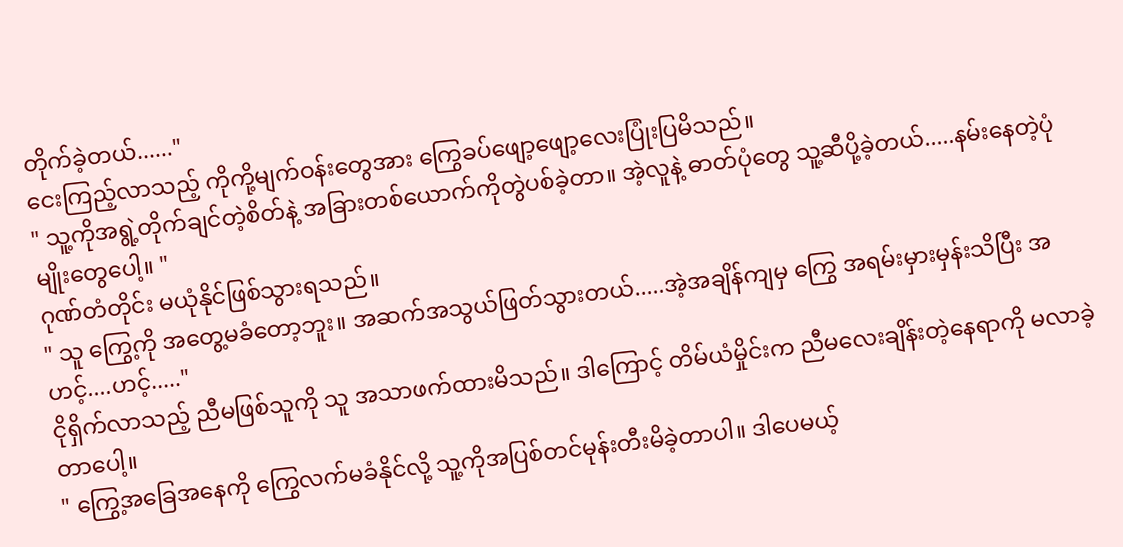တိုက်ခဲ့တယ်......"
ငေးကြည့်လာသည့် ကိုကို့မျက်ဝန်းတွေအား ကြွေခပ်ဖျော့ဖျော့လေးပြုံးပြမိသည်။
" သူ့ကိုအရွဲ့တိုက်ချင်တဲ့စိတ်နဲ့ အခြားတစ်ယောက်ကိုတွဲပစ်ခဲ့တာ။ အဲ့လူနဲ့ ဓာတ်ပုံတွေ သူ့ဆီပို့ခဲ့တယ်.....နမ်းနေတဲ့ပုံမျိုးတွေပေါ့။ "
ဂုဏ်တံတိုင်း မယုံနိုင်ဖြစ်သွားရသည်။
" သူ ကြွေ့ကို အတွေ့မခံတော့ဘူး။ အဆက်အသွယ်ဖြတ်သွားတယ်.....အဲ့အချိန်ကျမှ ကြွေ အရမ်းမှားမှန်းသိပြီး အဟင့်....ဟင့်....."
ငိုရှိက်လာသည့် ညီမဖြစ်သူကို သူ အသာဖက်ထားမိသည်။ ဒါကြောင့် တိမ်ယံမှိုင်းက ညီမလေးချိန်းတဲ့နေရာကို မလာခဲ့တာပေါ့။
" ကြွေ့အခြေအနေကို ကြွေလက်မခံနိုင်လို့ သူ့ကိုအပြစ်တင်မုန်းတီးမိခဲ့တာပါ။ ဒါပေမယ့်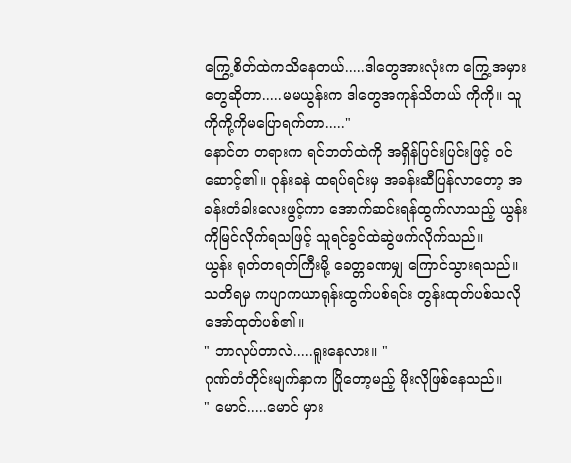ကြွေ့စိတ်ထဲကသိနေတယ်.....ဒါတွေအားလုံးက ကြွေ့အမှားတွေဆိုတာ.....မမယွန်းက ဒါတွေအကုန်သိတယ် ကိုကို။ သူ ကိုကို့ကိုမပြောရက်တာ....."
နောင်တ တရားက ရင်ဘတ်ထဲကို အရှိန်ပြင်းပြင်းဖြင့် ဝင်ဆောင့်၏။ ဝုန်းခနဲ ထရပ်ရင်းမှ အခန်းဆီပြန်လာတော့ အခန်းတံခါးလေးဖွင့်ကာ အောက်ဆင်းရန်ထွက်လာသည့် ယွန်းကိုမြင်လိုက်ရသဖြင့် သူရင်ခွင်ထဲဆွဲဖက်လိုက်သည်။
ယွန်း ရုတ်တရတ်ကြီးမို့ ခေတ္တခဏမျှ ကြောင်သွားရသည်။ သတိရမှ ကပျာကယာရုန်းထွက်ပစ်ရင်း တွန်းထုတ်ပစ်သလို အော်ထုတ်ပစ်၏။
" ဘာလုပ်တာလဲ.....ရူးနေလား။ "
ဂုဏ်တံတိုင်းမျက်နှာက ပြိုတော့မည့် မိုးလိုဖြစ်နေသည်။
" မောင်.....မောင် မှား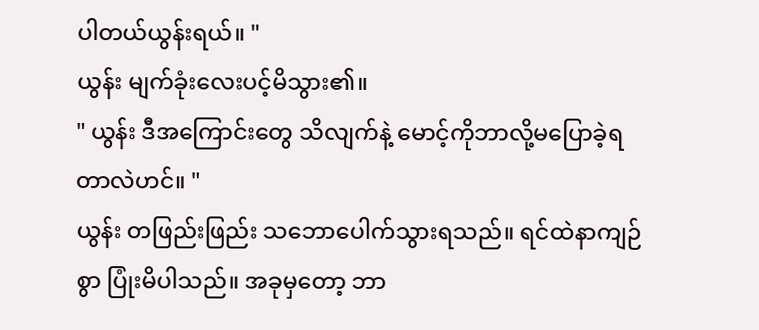ပါတယ်ယွန်းရယ်။ "
ယွန်း မျက်ခုံးလေးပင့်မိသွား၏။
" ယွန်း ဒီအကြောင်းတွေ သိလျက်နဲ့ မောင့်ကိုဘာလို့မပြောခဲ့ရတာလဲဟင်။ "
ယွန်း တဖြည်းဖြည်း သဘောပေါက်သွားရသည်။ ရင်ထဲနာကျဉ် စွာ ပြုံးမိပါသည်။ အခုမှတော့ ဘာ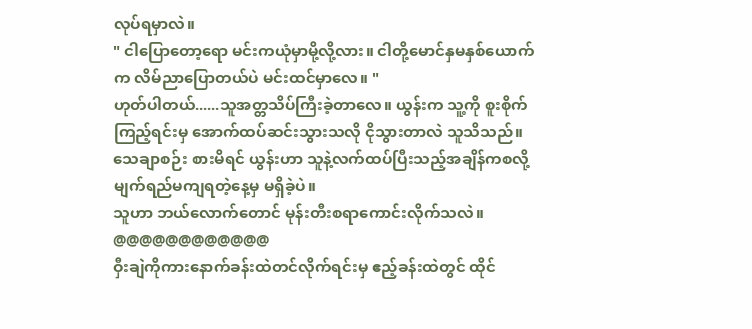လုပ်ရမှာလဲ။
" ငါပြောတော့ရော မင်းကယုံမှာမို့လို့လား။ ငါတို့မောင်နှမနှစ်ယောက်က လိမ်ညာပြောတယ်ပဲ မင်းထင်မှာလေ။ "
ဟုတ်ပါတယ်......သူအတ္တသိပ်ကြီးခဲ့တာလေ။ ယွန်းက သူ့ကို စူးစိုက်ကြည့်ရင်းမှ အောက်ထပ်ဆင်းသွားသလို ငိုသွားတာလဲ သူသိသည်။ သေချာစဉ်း စားမိရင် ယွန်းဟာ သူနဲ့လက်ထပ်ပြီးသည့်အချိန်ကစလို့ မျက်ရည်မကျရတဲ့နေ့မှ မရှိခဲ့ပဲ။
သူဟာ ဘယ်လောက်တောင် မုန်းတီးစရာကောင်းလိုက်သလဲ။
@@@@@@@@@@@@
ဝှီးချဲကိုကားနောက်ခန်းထဲတင်လိုက်ရင်းမှ ဧည့်ခန်းထဲတွင် ထိုင်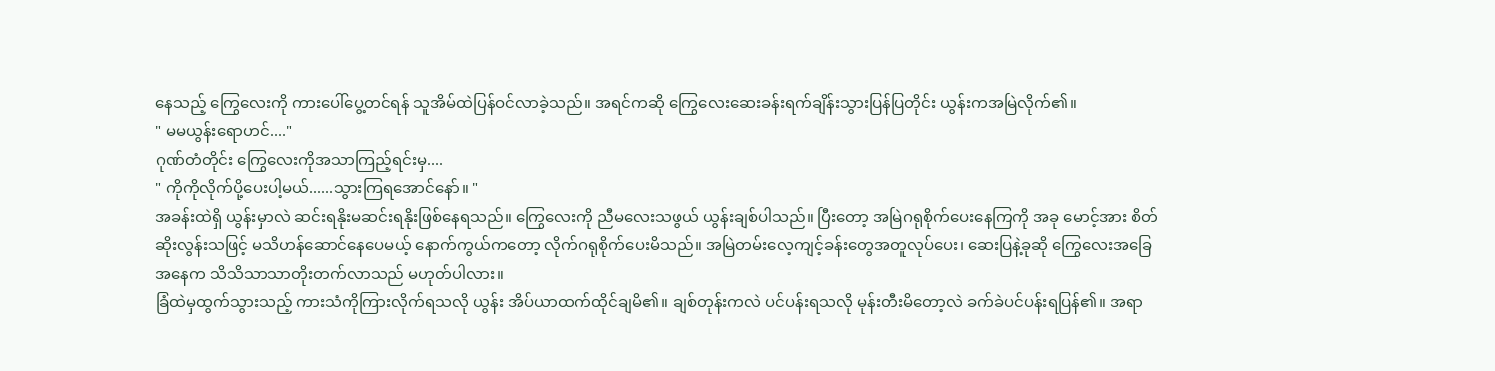နေသည့် ကြွေလေးကို ကားပေါ်ပွေ့တင်ရန် သူအိမ်ထဲပြန်ဝင်လာခဲ့သည်။ အရင်ကဆို ကြွေလေးဆေးခန်းရက်ချိန်းသွားပြန်ပြတိုင်း ယွန်းကအမြဲလိုက်၏။
" မမယွန်းရောဟင်...."
ဂုဏ်တံတိုင်း ကြွေလေးကိုအသာကြည့်ရင်းမှ....
" ကိုကိုလိုက်ပို့ပေးပါ့မယ်......သွားကြရအောင်နော်။ "
အခန်းထဲရှိ ယွန်းမှာလဲ ဆင်းရနိုးမဆင်းရနိုးဖြစ်နေရသည်။ ကြွေလေးကို ညီမလေးသဖွယ် ယွန်းချစ်ပါသည်။ ပြီးတော့ အမြဲဂရုစိုက်ပေးနေကြကို အခု မောင့်အား စိတ်ဆိုးလွန်းသဖြင့် မသိဟန်ဆောင်နေပေမယ့် နောက်ကွယ်ကတော့ လိုက်ဂရုစိုက်ပေးမိသည်။ အမြဲတမ်းလေ့ကျင့်ခန်းတွေအတူလုပ်ပေး၊ ဆေးပြနဲ့ခုဆို ကြွေလေးအခြေအနေက သိသိသာသာတိုးတက်လာသည် မဟုတ်ပါလား။
ခြံထဲမှထွက်သွားသည့် ကားသံကိုကြားလိုက်ရသလို ယွန်း အိပ်ယာထက်ထိုင်ချမိ၏။ ချစ်တုန်းကလဲ ပင်ပန်းရသလို မုန်းတီးမိတော့လဲ ခက်ခဲပင်ပန်းရပြန်၏။ အရာ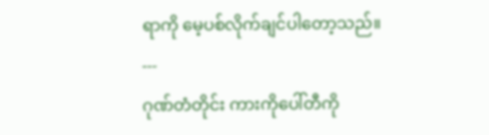ရာကို မေ့ပစ်လိုက်ချင်ပါတော့သည်။
---
ဂုဏ်တံတိုင်း ကားကိုပေါ်တီကို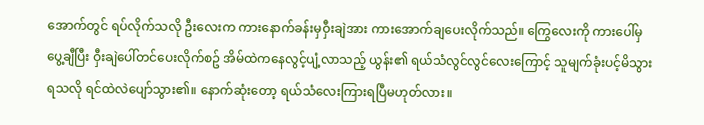အောက်တွင် ရပ်လိုက်သလို ဦးလေးက ကားနောက်ခန်းမှဝှီးချဲအား ကားအောက်ချပေးလိုက်သည်။ ကြွေလေးကို ကားပေါ်မှပွေ့ချီပြီး ဝှီးချဲပေါ်တင်ပေးလိုက်စဥ် အိမ်ထဲကနေလွင့်ပျံ့လာသည့် ယွန်း၏ ရယ်သံလွင်လွင်လေးကြောင့် သူမျက်ခုံးပင့်မိသွားရသလို ရင်ထဲလဲပျော်သွား၏။ နောက်ဆုံးတော့ ရယ်သံလေးကြားရပြီမဟုတ်လား။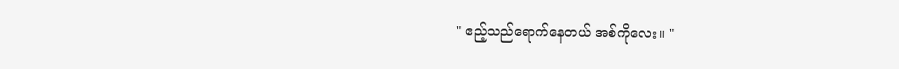" ဧည့်သည်ရောက်နေတယ် အစ်ကိုလေး။ "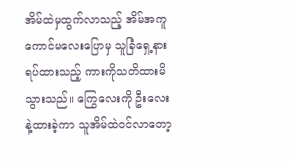အိမ်ထဲမှထွက်လာသည့် အိမ်အကူကောင်မလေးပြောမှ သူခြံရှေ့နား ရပ်ထားသည့် ကားကိုသတိထားမိသွားသည်။ ကြွေလေးကို ဦးလေးနဲ့ထားခဲ့ကာ သူအိမ်ထဲဝင်လာတော့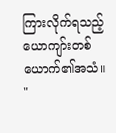ကြားလိုက်ရသည့် ယောကျာ်းတစ်ယောက်၏အသံ။
"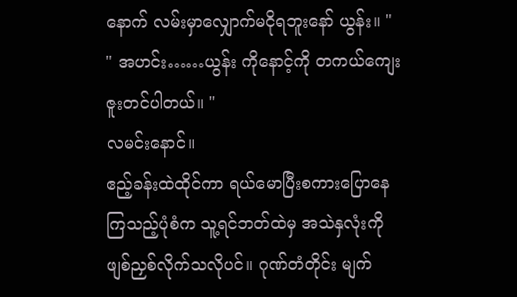နောက် လမ်းမှာလျှောက်မငိုရဘူးနော် ယွန်း။ "
" အဟင်း……ယွန်း ကိုနောင့်ကို တကယ်ကျေးဇူးတင်ပါတယ်။ "
လမင်းနောင်။
ဧည့်ခန်းထဲထိုင်ကာ ရယ်မောပြီးစကားပြောနေကြသည့်ပုံစံက သူ့ရင်ဘတ်ထဲမှ အသဲနှလုံးကိုဖျစ်ညှစ်လိုက်သလိုပင်။ ဂုဏ်တံတိုင်း မျက်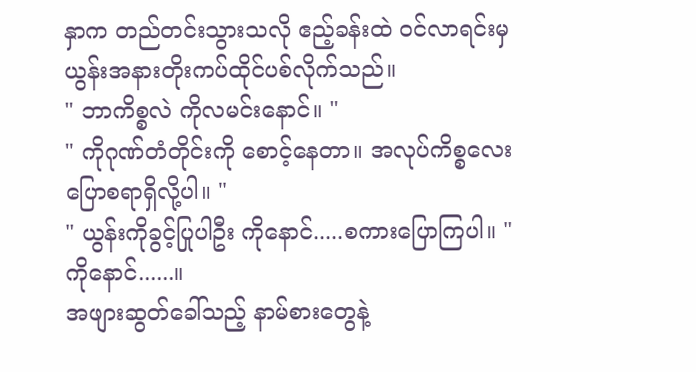နှာက တည်တင်းသွားသလို ဧည့်ခန်းထဲ ဝင်လာရင်းမှ ယွန်းအနားတိုးကပ်ထိုင်ပစ်လိုက်သည်။
" ဘာကိစ္စလဲ ကိုလမင်းနောင်။ "
" ကိုဂုဏ်တံတိုင်းကို စောင့်နေတာ။ အလုပ်ကိစ္စလေးပြောစရာရှိလို့ပါ။ "
" ယွန်းကိုခွင့်ပြုပါဦး ကိုနောင်.....စကားပြောကြပါ။ "
ကိုနောင်......။
အဖျားဆွတ်ခေါ်သည့် နာမ်စားတွေနဲ့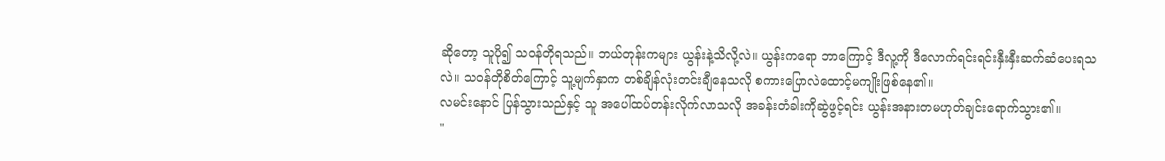ဆိုတော့ သူပို၍ သဝန်တိုရသည်။ ဘယ်တုန်းကများ ယွန်းနဲ့သိလို့လဲ။ ယွန်းကရော ဘာကြောင့် ဒီလူ့ကို ဒီလောက်ရင်းရင်းနှီးနှီးဆက်ဆံပေးရသလဲ။ သဝန်တိုစိတ်ကြောင့် သူ့မျက်နှာက တစ်ချိန်လုံးတင်းချီနေသလို စကားပြောလဲထောင့်မကျိုးဖြစ်နေ၏။
လမင်းနောင် ပြန်သွားသည်နှင့် သူ အပေါ်ထပ်တန်းလိုက်လာသလို အခန်းတံခါးကိုဆွဲဖွင့်ရင်း ယွန်းအနားတမဟုတ်ချင်းရောက်သွား၏။
"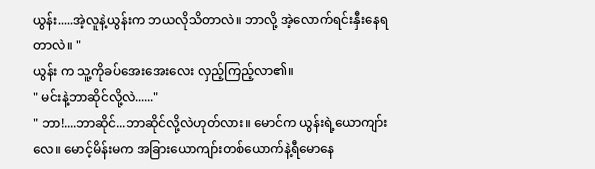ယွန်း.....အဲ့လူနဲ့ယွန်းက ဘယလိုသိတာလဲ။ ဘာလို့ အဲ့လောက်ရင်းနှီးနေရတာလဲ။ "
ယွန်း က သူ့ကိုခပ်အေးအေးလေး လှည့်ကြည့်လာ၏။
" မင်းနဲ့ဘာဆိုင်လို့လဲ......"
" ဘာ!....ဘာဆိုင်...ဘာဆိုင်လို့လဲဟုတ်လား။ မောင်က ယွန်းရဲ့ယောကျာ်းလေ။ မောင့်မိန်းမက အခြားယောကျာ်းတစ်ယောက်နဲ့ရီမောနေ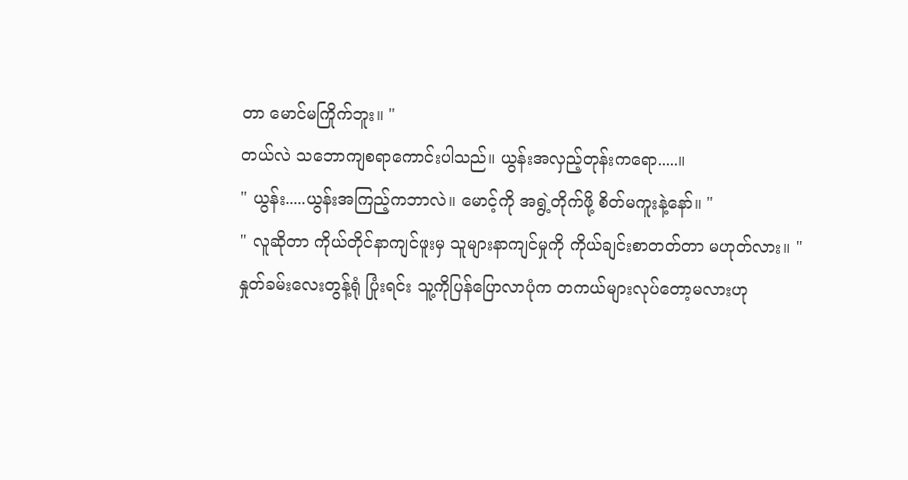တာ မောင်မကြိုက်ဘူး။ "
တယ်လဲ သဘောကျစရာကောင်းပါသည်။ ယွန်းအလှည့်တုန်းကရော.....။
" ယွန်း.....ယွန်းအကြည့်ကဘာလဲ။ မောင့်ကို အရွဲ့တိုက်ဖို့ စိတ်မကူးနဲ့နော်။ "
" လူဆိုတာ ကိုယ်တိုင်နာကျင်ဖူးမှ သူများနာကျင်မှုကို ကိုယ်ချင်းစာတတ်တာ မဟုတ်လား။ "
နှုတ်ခမ်းလေးတွန့်ရုံ ပြုံးရင်း သူ့ကိုပြန်ပြောလာပုံက တကယ်များလုပ်တော့မလားဟု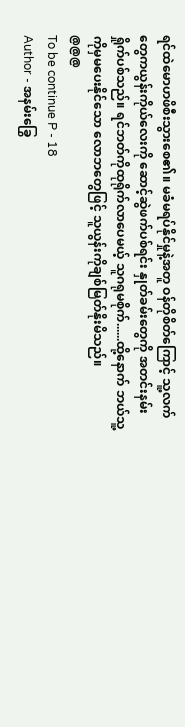ရင်ထဲမောဟဖိစီးသွားစေ၏။ မခံမရပ်နိုင်မှုနဲ့အတူ ဝန်တိုစိတ်ကြောင့် သူ့လက်တွေကယွန်းကိုယ်လေးကို ဆောင့်ဆွဲဖက်ပစ်ရင်း နှုတ်ခမ်းတွေကို အတင်းနမ်းရှိုက်ပစ်သည်။ ရင်ဘတ်ကိုထုရိုက်လာပေမယ့် သူဂရုမစိုက်......ထို့နောက် ဘယ်သူ့ကိုမှမပေးနိုင်သော လောဘတွေဖြင့် သူယွန်းကိုချစ်မြတ်နိုးမိသည်။
@@@
To be continue P - 18
Author - အနမ်းခြွေ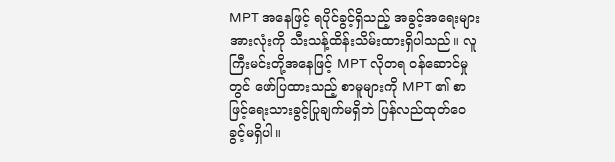MPT အနေဖြင့် ရပိုင်ခွင့်ရှိသည့် အခွင့်အရေးများအားလုံးကို သီးသန့်ထိန်းသိမ်းထားရှိပါသည်။ လူကြီးမင်းတို့အနေဖြင့် MPT လိုတရ ဝန်ဆောင်မှုတွင် ဖော်ပြထားသည့် စာမူများကို MPT ၏ စာဖြင့်ရေးသားခွင့်ပြုချက်မရှိဘဲ ပြန်လည်ထုတ်ဝေခွင့်မရှိပါ။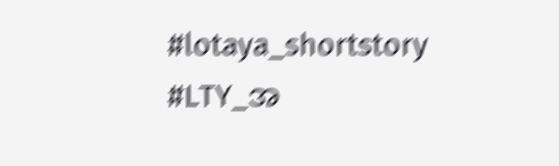#lotaya_shortstory
#LTY_အ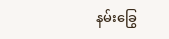နမ်းခြွေ